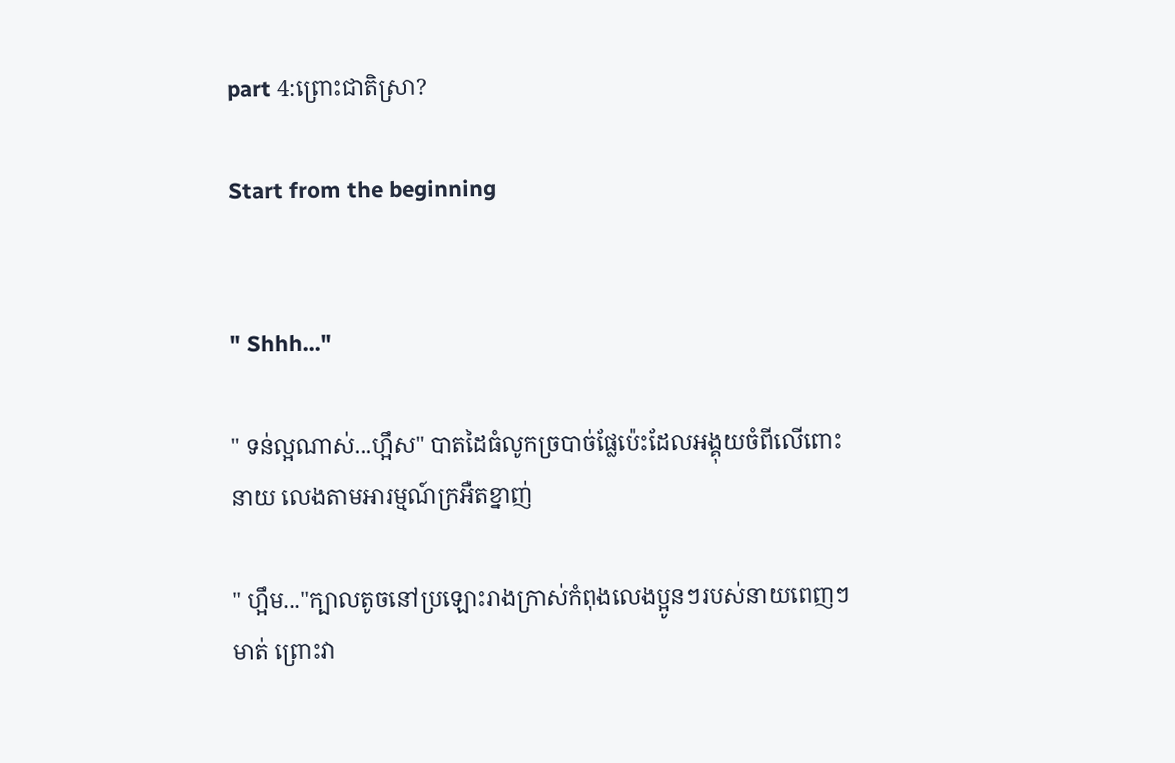part 4:ព្រោះជាតិស្រា?

Start from the beginning


" Shhh..."

" ទន់ល្អណាស់...ហ្អឹស" បាតដៃធំលូកច្របាច់ផ្លែប៉េះដែលអង្គុយចំពីលើពោះនាយ លេងតាមអារម្មណ៍ក្រអឺតខ្នាញ់

" ហ្អឹម..."ក្បាលតូចនៅប្រឡោះរាងក្រាស់កំពុងលេងប្អូនៗរបស់នាយពេញៗមាត់ ព្រោះវា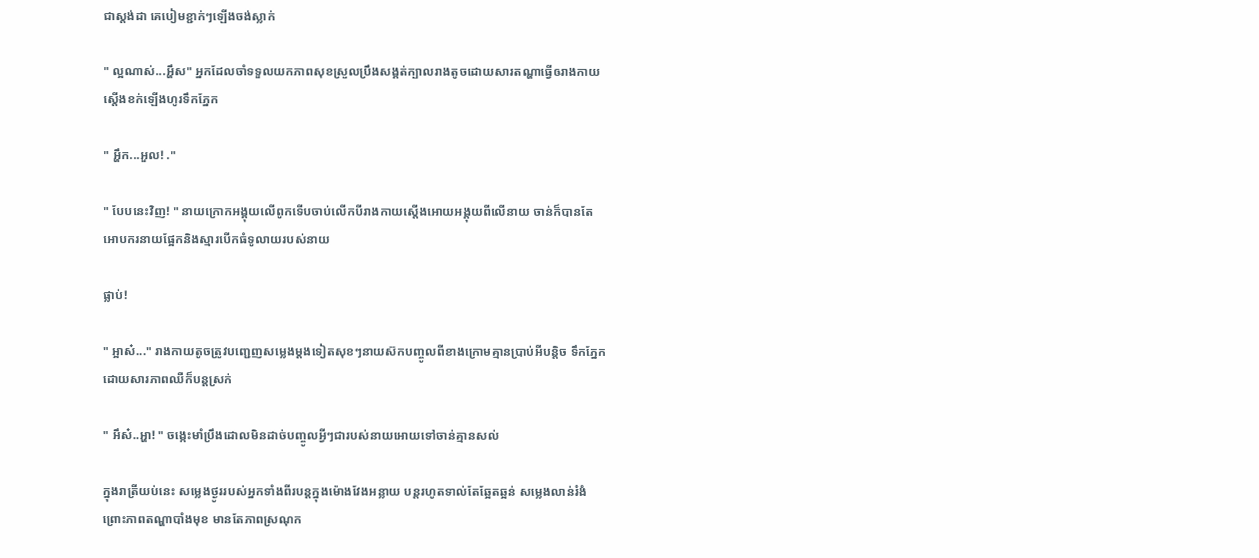ជាស្តង់ដា គេបៀមខ្ជាក់ៗឡើងចង់ស្លាក់

" ល្អណាស់...អ្ហឹស" អ្នកដែលចាំទទួលយកភាពសុខស្រួលប្រឹងសង្គត់ក្បាលរាងតូចដោយសារតណ្ហាធ្វើឲរាងកាយស្តើងខក់ឡើងហូរទឹកភ្នែក

" អ្ហឹក...អួល! ."

" បែបនេះវិញ! " នាយក្រោកអង្គុយលើពូកទើបចាប់លើកបីរាងកាយស្តើងអោយអង្គុយពីលើនាយ ចាន់ក៏បានតែអោបករនាយផ្អែកនិងស្មារបើកធំទូលាយរបស់នាយ

ផ្លាប់!

" អ្អាស៎..." រាងកាយតូចត្រូវបញ្ជេញសម្លេងម្តងទៀតសុខៗនាយស៊កបញ្ចូលពីខាងក្រោមគ្មានប្រាប់អីបន្តិច ទឹកភ្នែកដោយសារភាពឈឺក៏បន្តស្រក់

" អឹស៎..អ្ហា! " ចង្កេះមាំប្រឹងដោលមិនដាច់បញ្ចូលអ្វីៗជារបស់នាយអោយទៅចាន់គ្មានសល់

ក្នុងរាត្រីយប់នេះ សម្លេងថ្ងូររបស់អ្នកទាំងពីរបន្តក្នុងម៉ោងវែងអន្លាយ បន្តរហូតទាល់តែឆ្អែតឆ្អន់ សម្លេងលាន់រំងំព្រោះភាពតណ្ហាបាំងមុខ មានតែភាពស្រណុក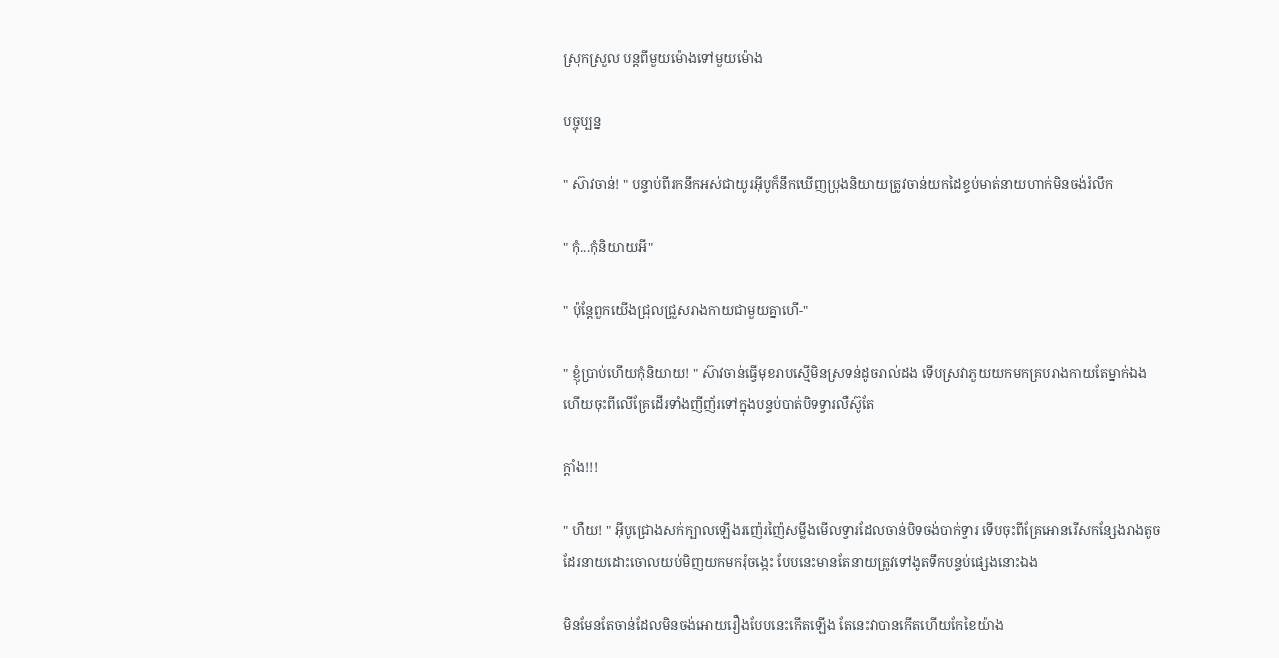ស្រុកស្រួល បន្តពីមួយម៉ោងទៅមួយម៉ោង

បច្ចុប្បន្ន

" ស៊ាវចាន់! " បន្ទាប់ពីរកនឹកអស់ជាយូរអុីបូក៏នឹកឃើញប្រុងនិយាយត្រូវចាន់យកដៃខ្ទប់មាត់នាយហាក់មិនចង់រំលឹក

" កុំ...កុំនិយាយអី"

" ប៉ុន្តែពួកយើងជ្រុលជ្រួសរាងកាយជាមួយគ្នាហើ-"

" ខ្ញុំប្រាប់ហើយកុំនិយាយ! " ស៊ាវចាន់ធ្វើមុខរាបស្មើមិនស្រទន់ដូចរាល់ដង ទើបស្រវាភួយយកមកគ្របរាងកាយតែម្នាក់ឯងហើយចុះពីលើគ្រែដើរទាំងញីញ័រទៅក្នុងបន្ទប់បាត់បិទទ្វារលឺស៊ូតែ

ក្តាំង!!!

" ហឺយ! " អុីបូជ្រោងសក់ក្បាលឡើងរញ៉េរញ៉ៃសម្លឹងមើលទ្វារដែលចាន់បិទចង់បាក់ទ្វារ ទើបចុះពីគ្រែអោនរើសកន្សែងរាងតូចដែរនាយដោះចោលយប់មិញយកមករុំចង្កេះ បែបនេះមានតែនាយត្រូវទៅងូតទឹកបន្ទប់ផ្សេងនោះឯង

មិនមែនតែចាន់ដែលមិនចង់អោយរឿងបែបនេះកើតឡើង តែនេះវាបានកើតហើយកែខៃយ៉ាង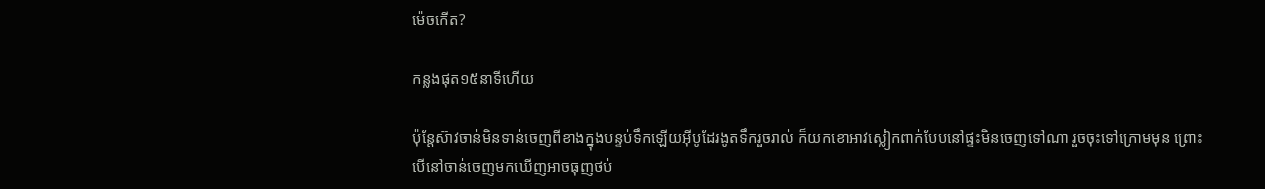ម៉េចកើត?

កន្លងផុត១៥នាទីហើយ

ប៉ុន្តែស៊ាវចាន់មិនទាន់ចេញពីខាងក្នុងបន្ទប់ទឹកឡើយអុីបូដែរងូតទឹករួចរាល់ ក៏យកខោអាវស្លៀកពាក់បែបនៅផ្ទះមិនចេញទៅណា រួចចុះទៅក្រោមមុន ព្រោះបើនៅចាន់ចេញមកឃើញអាចធុញថប់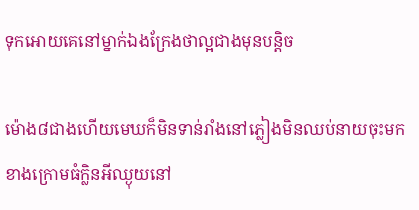ទុកអោយគេនៅម្នាក់ឯងក្រែងថាល្អជាងមុនបន្តិច

ម៉ោង៨ជាងហើយមេឃក៏មិនទាន់រាំងនៅភ្លៀងមិនឈប់នាយចុះមកខាងក្រោមធំក្លិនអីឈ្ងុយនៅ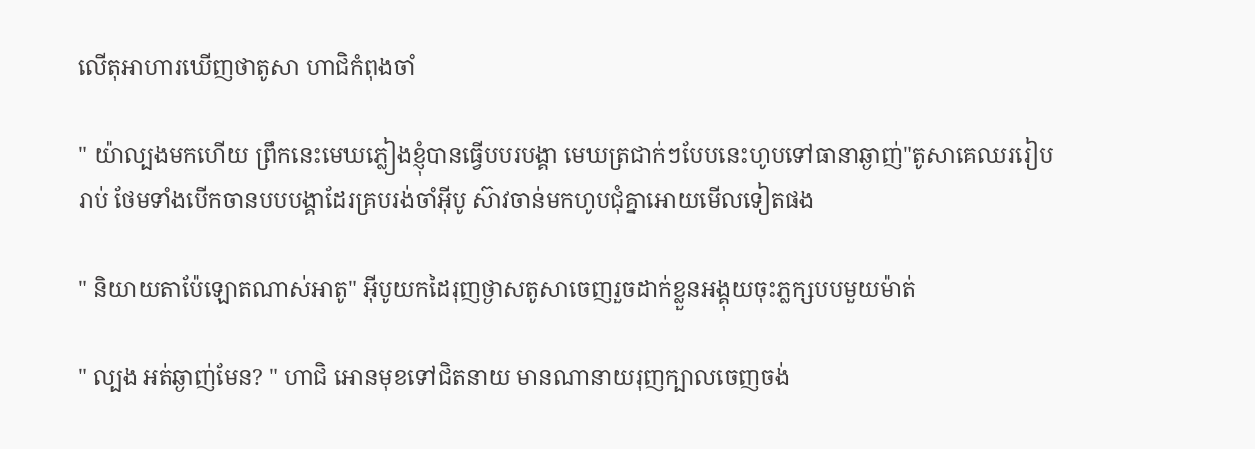លើតុអាហារឃើញថាតូសា ហាជិកំពុងចាំ

" យ៉ាល្បងមកហើយ ព្រឹកនេះមេឃភ្លៀងខ្ញុំបានធ្វើបបរបង្គា មេឃត្រជាក់ៗបែបនេះហូបទៅធានាឆ្ងាញ់"តូសាគេឈររៀបរាប់ ថែមទាំងបើកចានបបបង្គាដែរគ្របរង់ចាំអុីបូ ស៊ាវចាន់មកហូបជុំគ្នាអោយមើលទៀតផង

" និយាយតាប៉ែឡោតណាស់អាតូ" អុីបូយកដៃរុញថ្ងាសតូសាចេញរួចដាក់ខ្លួនអង្គុយចុះភ្លក្សបបមួយម៉ាត់

" ល្បង អត់ឆ្ងាញ់មែន? " ហាជិ អោនមុខទៅជិតនាយ មានណានាយរុញក្បាលចេញចង់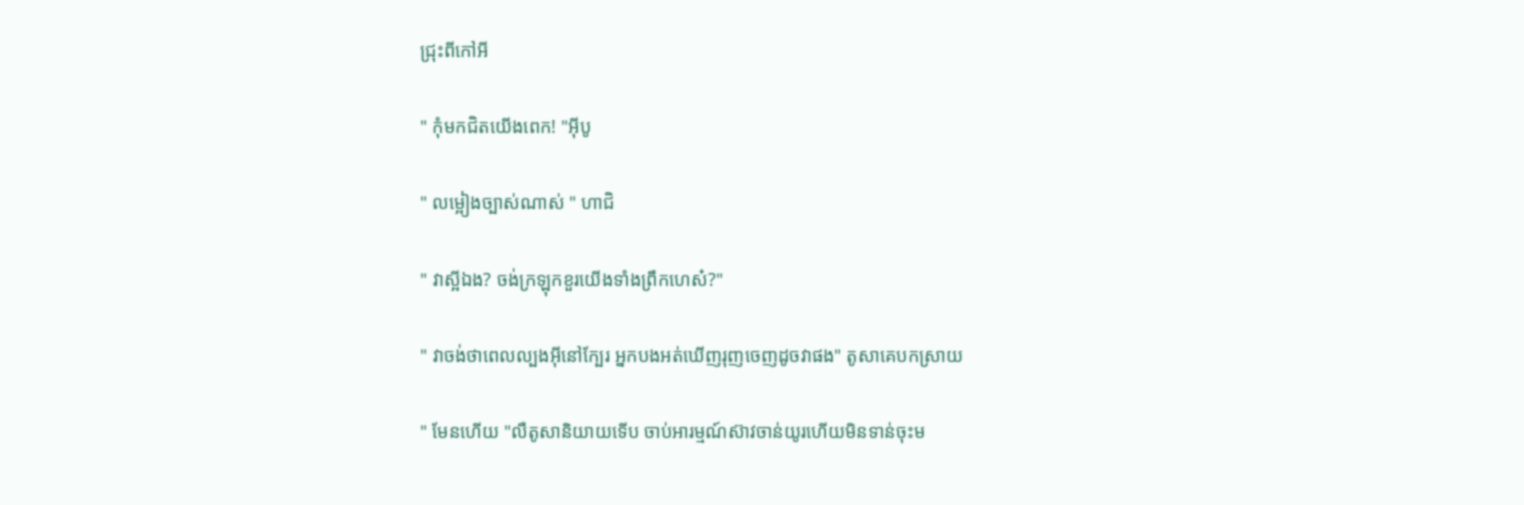ជ្រុះពីកៅអី

" កុំមកជិតយើងពេក! "អុីបូ

" លម្អៀងច្បាស់ណាស់ " ហាជិ

" វាស្អីឯង? ចង់ក្រឡុកខួរយើងទាំងព្រឹកហេស៎?"

" វាចង់ថាពេលល្បងអុីនៅក្បែរ អ្នកបងអត់ឃើញរុញចេញដូចវាផង" តូសាគេបកស្រាយ

" មែនហើយ "លឺតូសានិយាយទើប ចាប់អារម្មណ៍ស៊ាវចាន់យូរហើយមិនទាន់ចុះម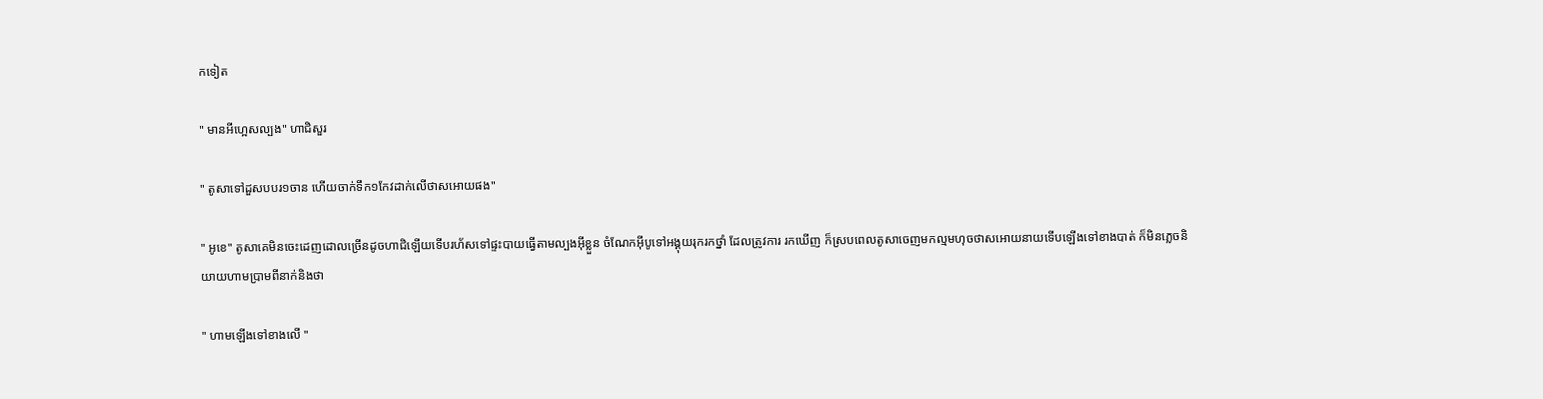កទៀត

" មានអីហ្អេសល្បង" ហាជិសួរ

" តូសាទៅដួសបបរ១ចាន ហើយចាក់ទឹក១កែវដាក់លើថាសអោយផង"

" អូខេ" តូសាគេមិនចេះដេញដោលច្រើនដូចហាជិឡើយទើបរហ័សទៅផ្ទះបាយធ្វើតាមល្បងអុីខ្លួន ចំណែកអុីបូទៅអង្គុយរុករកថ្នាំ ដែលត្រូវការ រកឃើញ ក៏ស្របពេលតូសាចេញមកល្មមហុចថាសអោយនាយទើបឡើងទៅខាងបាត់ ក៏មិនភ្លេចនិយាយហាមប្រាមពីនាក់និងថា

" ហាមឡើងទៅខាងលើ "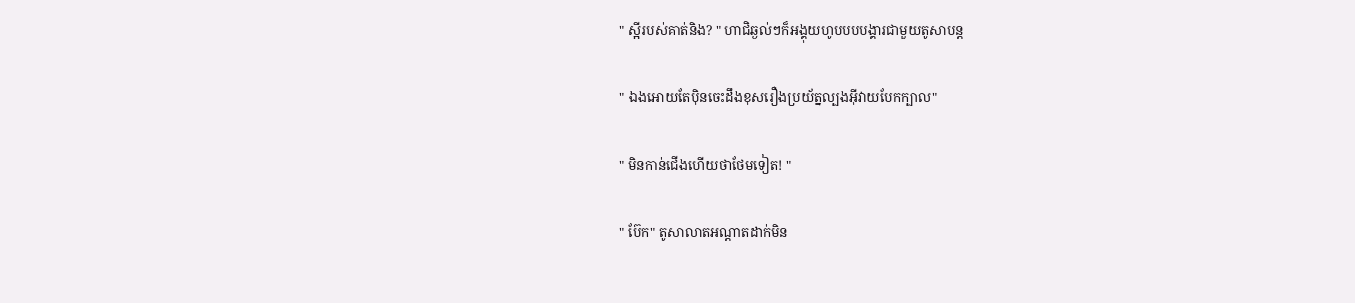" ស្អីរបស់គាត់និង? " ហាជិឆ្ងល់ៗក៏អង្គុយហូបបបបង្គារជាមួយតូសាបន្ត

" ឯងអោយតែបុិនចេះដឹងខុសរឿងប្រយ័ត្នល្បងអុីវាយបែកក្បាល"

" មិនកាន់ជើងហើយថាថែមទៀត! "

" ប៊ែក" តូសាលាតអណ្តាតដាក់មិន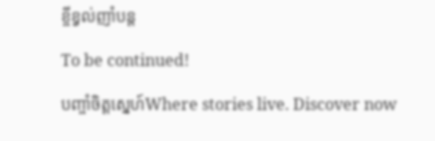ខ្ចីខ្វល់ញាំបន្ត

To be continued!

បញ្ចាំចិត្តស្នេហ៍Where stories live. Discover now